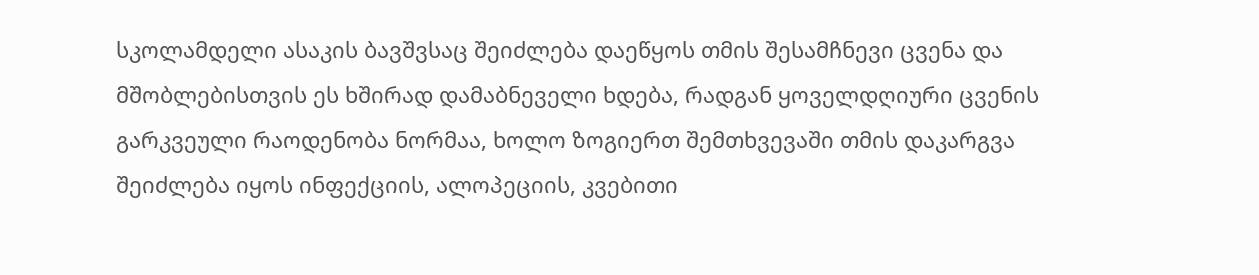სკოლამდელი ასაკის ბავშვსაც შეიძლება დაეწყოს თმის შესამჩნევი ცვენა და მშობლებისთვის ეს ხშირად დამაბნეველი ხდება, რადგან ყოველდღიური ცვენის გარკვეული რაოდენობა ნორმაა, ხოლო ზოგიერთ შემთხვევაში თმის დაკარგვა შეიძლება იყოს ინფექციის, ალოპეციის, კვებითი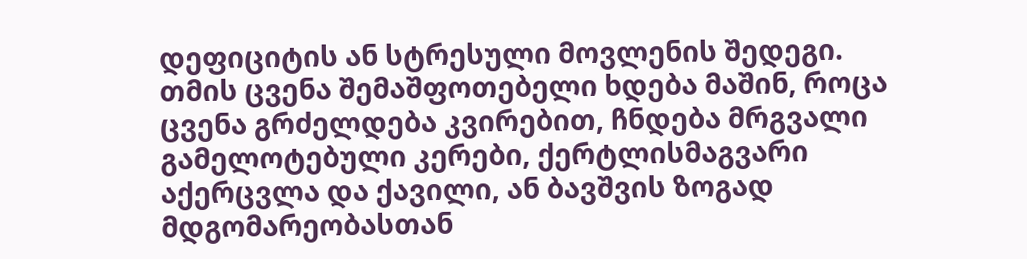დეფიციტის ან სტრესული მოვლენის შედეგი.
თმის ცვენა შემაშფოთებელი ხდება მაშინ, როცა ცვენა გრძელდება კვირებით, ჩნდება მრგვალი გამელოტებული კერები, ქერტლისმაგვარი აქერცვლა და ქავილი, ან ბავშვის ზოგად მდგომარეობასთან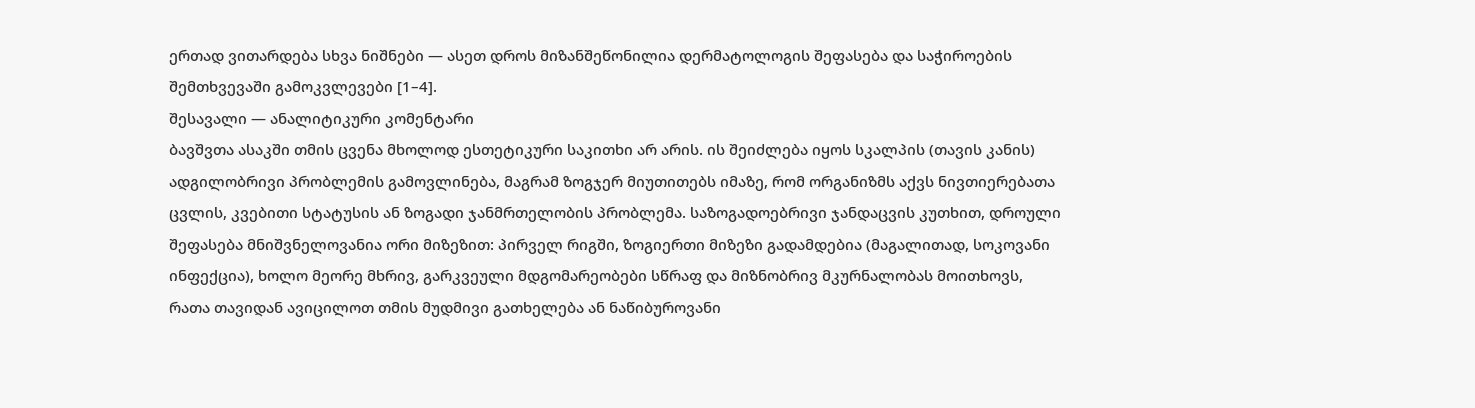ერთად ვითარდება სხვა ნიშნები — ასეთ დროს მიზანშეწონილია დერმატოლოგის შეფასება და საჭიროების შემთხვევაში გამოკვლევები [1–4].
შესავალი — ანალიტიკური კომენტარი
ბავშვთა ასაკში თმის ცვენა მხოლოდ ესთეტიკური საკითხი არ არის. ის შეიძლება იყოს სკალპის (თავის კანის) ადგილობრივი პრობლემის გამოვლინება, მაგრამ ზოგჯერ მიუთითებს იმაზე, რომ ორგანიზმს აქვს ნივთიერებათა ცვლის, კვებითი სტატუსის ან ზოგადი ჯანმრთელობის პრობლემა. საზოგადოებრივი ჯანდაცვის კუთხით, დროული შეფასება მნიშვნელოვანია ორი მიზეზით: პირველ რიგში, ზოგიერთი მიზეზი გადამდებია (მაგალითად, სოკოვანი ინფექცია), ხოლო მეორე მხრივ, გარკვეული მდგომარეობები სწრაფ და მიზნობრივ მკურნალობას მოითხოვს, რათა თავიდან ავიცილოთ თმის მუდმივი გათხელება ან ნაწიბუროვანი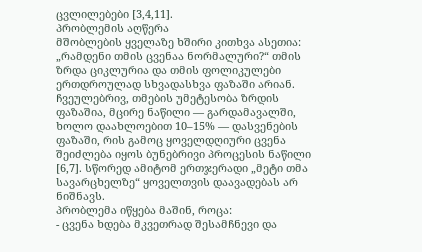ცვლილებები [3,4,11].
პრობლემის აღწერა
მშობლების ყველაზე ხშირი კითხვა ასეთია: „რამდენი თმის ცვენაა ნორმალური?“ თმის ზრდა ციკლურია და თმის ფოლიკულები ერთდროულად სხვადასხვა ფაზაში არიან. ჩვეულებრივ, თმების უმეტესობა ზრდის ფაზაშია, მცირე ნაწილი — გარდამავალში, ხოლო დაახლოებით 10–15% — დასვენების ფაზაში, რის გამოც ყოველდღიური ცვენა შეიძლება იყოს ბუნებრივი პროცესის ნაწილი [6,7]. სწორედ ამიტომ ერთჯერადი „მეტი თმა სავარცხელზე“ ყოველთვის დაავადებას არ ნიშნავს.
პრობლემა იწყება მაშინ, როცა:
- ცვენა ხდება მკვეთრად შესამჩნევი და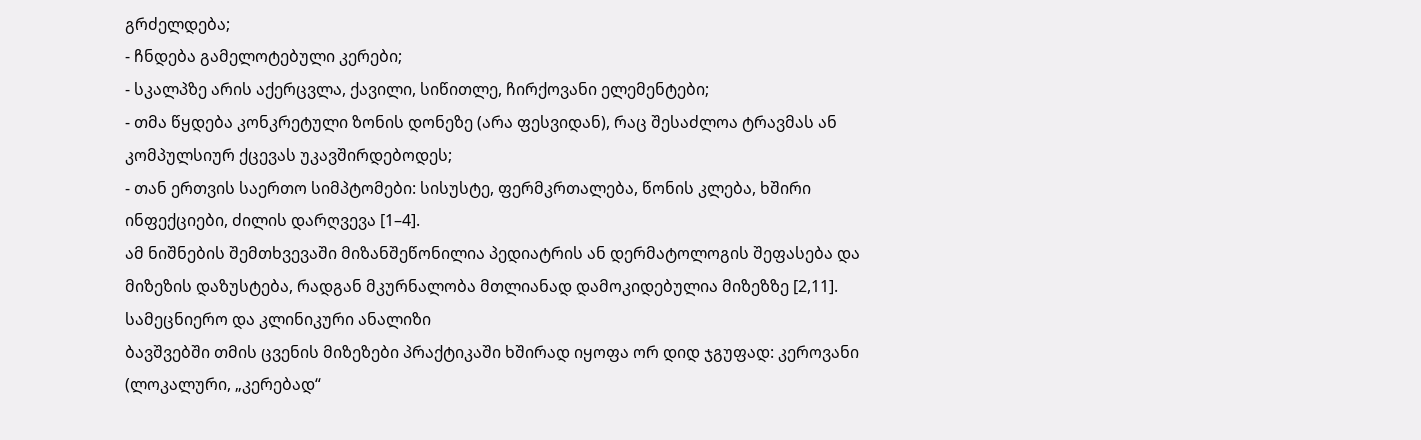გრძელდება;
- ჩნდება გამელოტებული კერები;
- სკალპზე არის აქერცვლა, ქავილი, სიწითლე, ჩირქოვანი ელემენტები;
- თმა წყდება კონკრეტული ზონის დონეზე (არა ფესვიდან), რაც შესაძლოა ტრავმას ან კომპულსიურ ქცევას უკავშირდებოდეს;
- თან ერთვის საერთო სიმპტომები: სისუსტე, ფერმკრთალება, წონის კლება, ხშირი ინფექციები, ძილის დარღვევა [1–4].
ამ ნიშნების შემთხვევაში მიზანშეწონილია პედიატრის ან დერმატოლოგის შეფასება და მიზეზის დაზუსტება, რადგან მკურნალობა მთლიანად დამოკიდებულია მიზეზზე [2,11].
სამეცნიერო და კლინიკური ანალიზი
ბავშვებში თმის ცვენის მიზეზები პრაქტიკაში ხშირად იყოფა ორ დიდ ჯგუფად: კეროვანი (ლოკალური, „კერებად“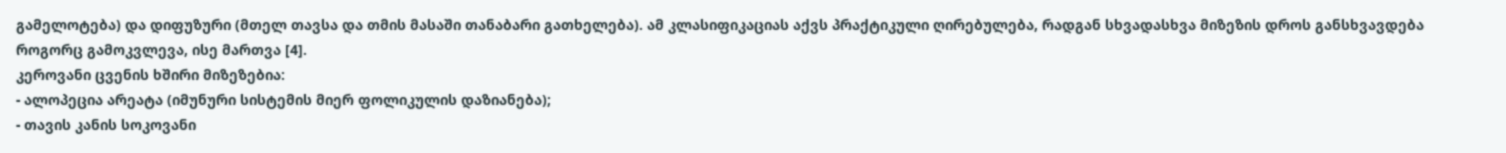გამელოტება) და დიფუზური (მთელ თავსა და თმის მასაში თანაბარი გათხელება). ამ კლასიფიკაციას აქვს პრაქტიკული ღირებულება, რადგან სხვადასხვა მიზეზის დროს განსხვავდება როგორც გამოკვლევა, ისე მართვა [4].
კეროვანი ცვენის ხშირი მიზეზებია:
- ალოპეცია არეატა (იმუნური სისტემის მიერ ფოლიკულის დაზიანება);
- თავის კანის სოკოვანი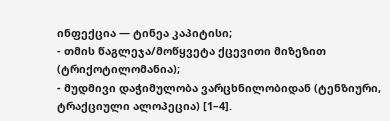ინფექცია — ტინეა კაპიტისი;
- თმის წაგლეჯა/მოწყვეტა ქცევითი მიზეზით (ტრიქოტილომანია);
- მუდმივი დაჭიმულობა ვარცხნილობიდან (ტენზიური, ტრაქციული ალოპეცია) [1–4].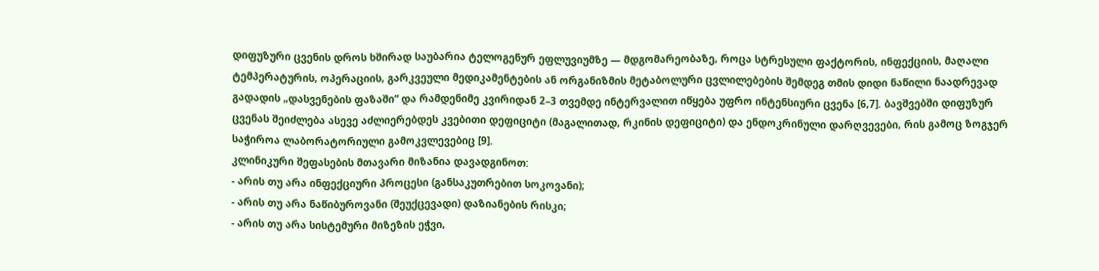დიფუზური ცვენის დროს ხშირად საუბარია ტელოგენურ ეფლუვიუმზე — მდგომარეობაზე, როცა სტრესული ფაქტორის, ინფექციის, მაღალი ტემპერატურის, ოპერაციის, გარკვეული მედიკამენტების ან ორგანიზმის მეტაბოლური ცვლილებების შემდეგ თმის დიდი ნაწილი ნაადრევად გადადის „დასვენების ფაზაში“ და რამდენიმე კვირიდან 2–3 თვემდე ინტერვალით იწყება უფრო ინტენსიური ცვენა [6,7]. ბავშვებში დიფუზურ ცვენას შეიძლება ასევე აძლიერებდეს კვებითი დეფიციტი (მაგალითად, რკინის დეფიციტი) და ენდოკრინული დარღვევები, რის გამოც ზოგჯერ საჭიროა ლაბორატორიული გამოკვლევებიც [9].
კლინიკური შეფასების მთავარი მიზანია დავადგინოთ:
- არის თუ არა ინფექციური პროცესი (განსაკუთრებით სოკოვანი);
- არის თუ არა ნაწიბუროვანი (შეუქცევადი) დაზიანების რისკი;
- არის თუ არა სისტემური მიზეზის ეჭვი,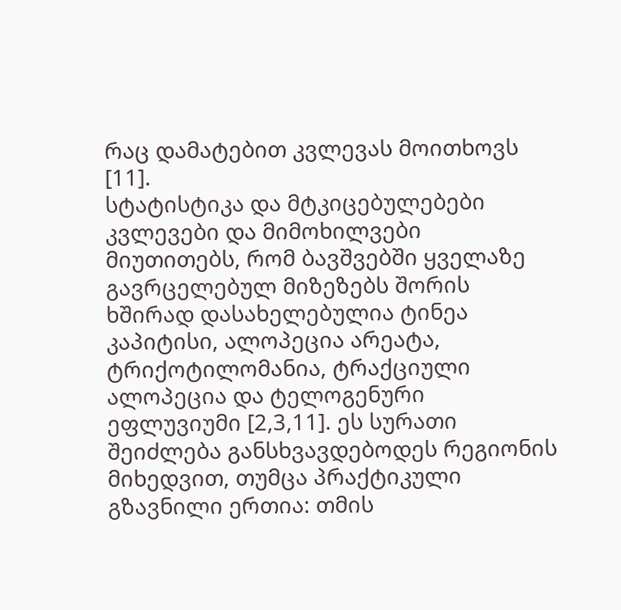რაც დამატებით კვლევას მოითხოვს [11].
სტატისტიკა და მტკიცებულებები
კვლევები და მიმოხილვები მიუთითებს, რომ ბავშვებში ყველაზე გავრცელებულ მიზეზებს შორის ხშირად დასახელებულია ტინეა კაპიტისი, ალოპეცია არეატა, ტრიქოტილომანია, ტრაქციული ალოპეცია და ტელოგენური ეფლუვიუმი [2,3,11]. ეს სურათი შეიძლება განსხვავდებოდეს რეგიონის მიხედვით, თუმცა პრაქტიკული გზავნილი ერთია: თმის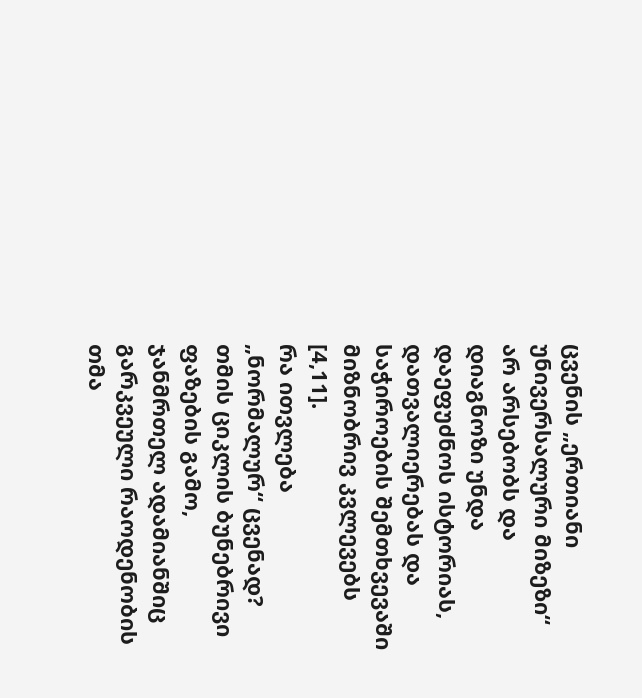ცვენის „ერთიანი უნივერსალური მიზეზი“ არ არსებობს და დიაგნოზი უნდა დაეფუძნოს ისტორიას, დათვალიერებას და საჭიროების შემთხვევაში მიზნობრივ კვლევებს [4,11].
რა ითვლება „ნორმალურ“ ცვენად? თმის ციკლის ბუნებრივი ფაზების გამო, ჯანმრთელ ადამიანშიც გარკვეული რაოდენობის თმა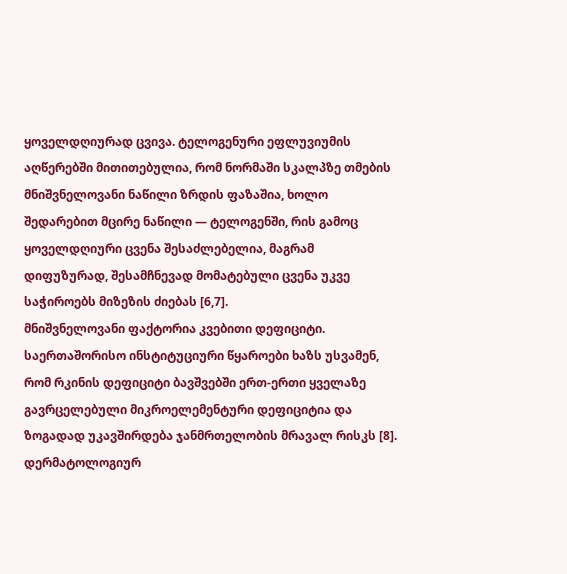ყოველდღიურად ცვივა. ტელოგენური ეფლუვიუმის აღწერებში მითითებულია, რომ ნორმაში სკალპზე თმების მნიშვნელოვანი ნაწილი ზრდის ფაზაშია, ხოლო შედარებით მცირე ნაწილი — ტელოგენში, რის გამოც ყოველდღიური ცვენა შესაძლებელია, მაგრამ დიფუზურად, შესამჩნევად მომატებული ცვენა უკვე საჭიროებს მიზეზის ძიებას [6,7].
მნიშვნელოვანი ფაქტორია კვებითი დეფიციტი. საერთაშორისო ინსტიტუციური წყაროები ხაზს უსვამენ, რომ რკინის დეფიციტი ბავშვებში ერთ-ერთი ყველაზე გავრცელებული მიკროელემენტური დეფიციტია და ზოგადად უკავშირდება ჯანმრთელობის მრავალ რისკს [8]. დერმატოლოგიურ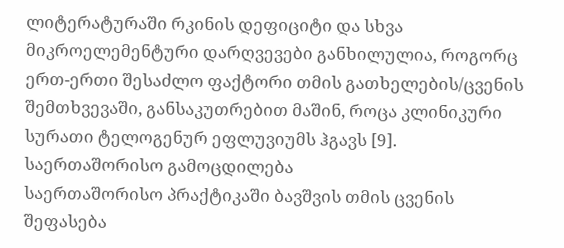ლიტერატურაში რკინის დეფიციტი და სხვა მიკროელემენტური დარღვევები განხილულია, როგორც ერთ-ერთი შესაძლო ფაქტორი თმის გათხელების/ცვენის შემთხვევაში, განსაკუთრებით მაშინ, როცა კლინიკური სურათი ტელოგენურ ეფლუვიუმს ჰგავს [9].
საერთაშორისო გამოცდილება
საერთაშორისო პრაქტიკაში ბავშვის თმის ცვენის შეფასება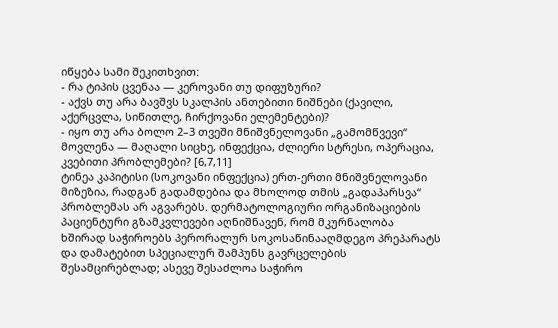იწყება სამი შეკითხვით:
- რა ტიპის ცვენაა — კეროვანი თუ დიფუზური?
- აქვს თუ არა ბავშვს სკალპის ანთებითი ნიშნები (ქავილი, აქერცვლა, სიწითლე, ჩირქოვანი ელემენტები)?
- იყო თუ არა ბოლო 2–3 თვეში მნიშვნელოვანი „გამომწვევი“ მოვლენა — მაღალი სიცხე, ინფექცია, ძლიერი სტრესი, ოპერაცია, კვებითი პრობლემები? [6,7,11]
ტინეა კაპიტისი (სოკოვანი ინფექცია) ერთ-ერთი მნიშვნელოვანი მიზეზია, რადგან გადამდებია და მხოლოდ თმის „გადაპარსვა“ პრობლემას არ აგვარებს. დერმატოლოგიური ორგანიზაციების პაციენტური გზამკვლევები აღნიშნავენ, რომ მკურნალობა ხშირად საჭიროებს პერორალურ სოკოსაწინააღმდეგო პრეპარატს და დამატებით სპეციალურ შამპუნს გავრცელების შესამცირებლად; ასევე შესაძლოა საჭირო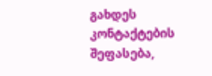გახდეს კონტაქტების შეფასება,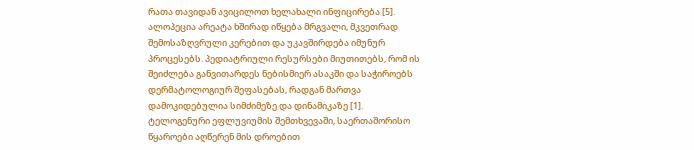რათა თავიდან ავიცილოთ ხელახალი ინფიცირება [5].
ალოპეცია არეატა ხშირად იწყება მრგვალი, მკვეთრად შემოსაზღვრული კერებით და უკავშირდება იმუნურ პროცესებს. პედიატრიული რესურსები მიუთითებს, რომ ის შეიძლება განვითარდეს ნებისმიერ ასაკში და საჭიროებს დერმატოლოგიურ შეფასებას, რადგან მართვა დამოკიდებულია სიმძიმეზე და დინამიკაზე [1].
ტელოგენური ეფლუვიუმის შემთხვევაში, საერთაშორისო წყაროები აღწერენ მის დროებით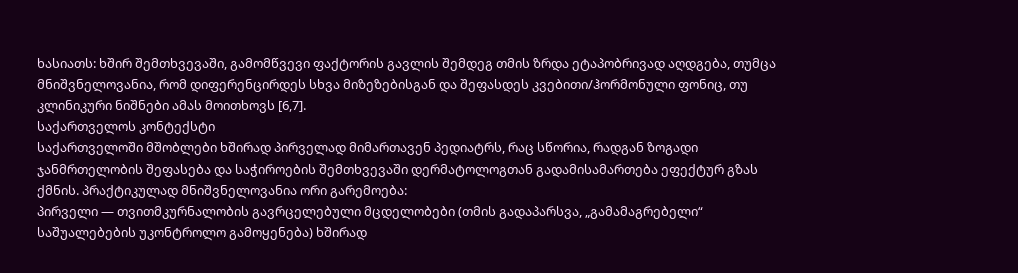ხასიათს: ხშირ შემთხვევაში, გამომწვევი ფაქტორის გავლის შემდეგ თმის ზრდა ეტაპობრივად აღდგება, თუმცა მნიშვნელოვანია, რომ დიფერენცირდეს სხვა მიზეზებისგან და შეფასდეს კვებითი/ჰორმონული ფონიც, თუ კლინიკური ნიშნები ამას მოითხოვს [6,7].
საქართველოს კონტექსტი
საქართველოში მშობლები ხშირად პირველად მიმართავენ პედიატრს, რაც სწორია, რადგან ზოგადი ჯანმრთელობის შეფასება და საჭიროების შემთხვევაში დერმატოლოგთან გადამისამართება ეფექტურ გზას ქმნის. პრაქტიკულად მნიშვნელოვანია ორი გარემოება:
პირველი — თვითმკურნალობის გავრცელებული მცდელობები (თმის გადაპარსვა, „გამამაგრებელი“ საშუალებების უკონტროლო გამოყენება) ხშირად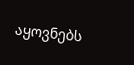აყოვნებს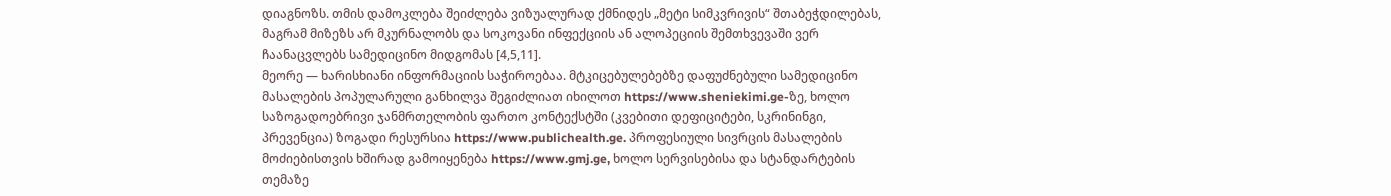დიაგნოზს. თმის დამოკლება შეიძლება ვიზუალურად ქმნიდეს „მეტი სიმკვრივის“ შთაბეჭდილებას, მაგრამ მიზეზს არ მკურნალობს და სოკოვანი ინფექციის ან ალოპეციის შემთხვევაში ვერ ჩაანაცვლებს სამედიცინო მიდგომას [4,5,11].
მეორე — ხარისხიანი ინფორმაციის საჭიროებაა. მტკიცებულებებზე დაფუძნებული სამედიცინო მასალების პოპულარული განხილვა შეგიძლიათ იხილოთ https://www.sheniekimi.ge-ზე, ხოლო საზოგადოებრივი ჯანმრთელობის ფართო კონტექსტში (კვებითი დეფიციტები, სკრინინგი, პრევენცია) ზოგადი რესურსია https://www.publichealth.ge. პროფესიული სივრცის მასალების მოძიებისთვის ხშირად გამოიყენება https://www.gmj.ge, ხოლო სერვისებისა და სტანდარტების თემაზე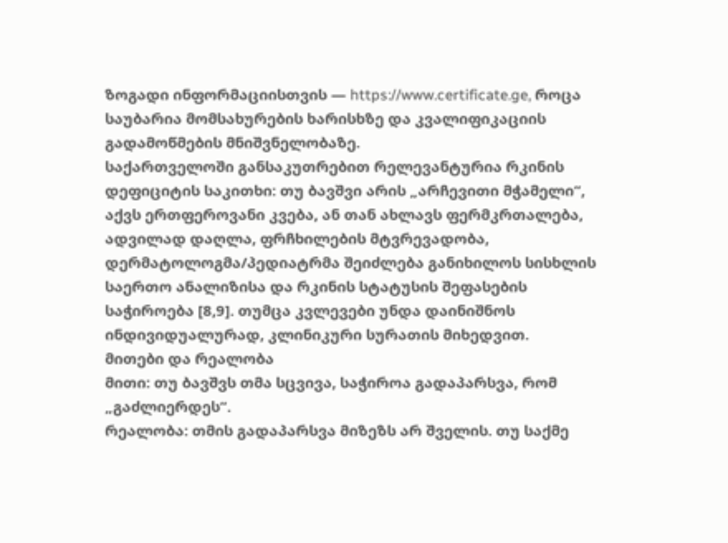ზოგადი ინფორმაციისთვის — https://www.certificate.ge, როცა საუბარია მომსახურების ხარისხზე და კვალიფიკაციის გადამოწმების მნიშვნელობაზე.
საქართველოში განსაკუთრებით რელევანტურია რკინის დეფიციტის საკითხი: თუ ბავშვი არის „არჩევითი მჭამელი“, აქვს ერთფეროვანი კვება, ან თან ახლავს ფერმკრთალება, ადვილად დაღლა, ფრჩხილების მტვრევადობა, დერმატოლოგმა/პედიატრმა შეიძლება განიხილოს სისხლის საერთო ანალიზისა და რკინის სტატუსის შეფასების საჭიროება [8,9]. თუმცა კვლევები უნდა დაინიშნოს ინდივიდუალურად, კლინიკური სურათის მიხედვით.
მითები და რეალობა
მითი: თუ ბავშვს თმა სცვივა, საჭიროა გადაპარსვა, რომ „გაძლიერდეს“.
რეალობა: თმის გადაპარსვა მიზეზს არ შველის. თუ საქმე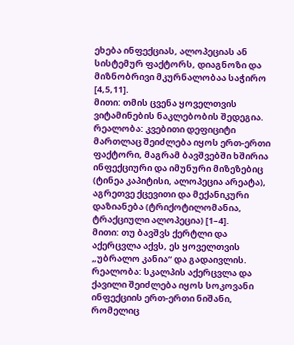ეხება ინფექციას, ალოპეციას ან სისტემურ ფაქტორს, დიაგნოზი და მიზნობრივი მკურნალობაა საჭირო [4,5,11].
მითი: თმის ცვენა ყოველთვის ვიტამინების ნაკლებობის შედეგია.
რეალობა: კვებითი დეფიციტი მართლაც შეიძლება იყოს ერთ-ერთი ფაქტორი, მაგრამ ბავშვებში ხშირია ინფექციური და იმუნური მიზეზებიც (ტინეა კაპიტისი, ალოპეცია არეატა), აგრეთვე ქცევითი და მექანიკური დაზიანება (ტრიქოტილომანია, ტრაქციული ალოპეცია) [1–4].
მითი: თუ ბავშვს ქერტლი და აქერცვლა აქვს, ეს ყოველთვის „უბრალო კანია“ და გადაივლის.
რეალობა: სკალპის აქერცვლა და ქავილი შეიძლება იყოს სოკოვანი ინფექციის ერთ-ერთი ნიშანი, რომელიც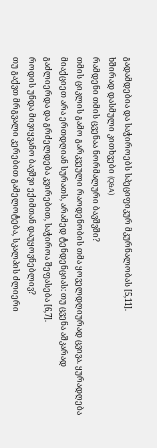გადამდებია და საჭიროებს სპეციფიკურ მკურნალობას [5,11].
ხშირად დასმული კითხვები (Q&A)
რამდენი თმის ცვენაა ნორმალური ბავშვში?
თმის ციკლის გამო გარკვეული რაოდენობის თმა ყოველდღიურად ცვივა. ყურადღება მიაქციეთ არა ერთდღიან სურათს, არამედ ტენდენციას: თუ ცვენა აშკარად გაძლიერდა და გრძელდება კვირებით, საჭიროა შეფასება [6,7].
როდის უნდა მივიყვანო ბავშვი ექიმთან დაუყოვნებლივ?
თუ გაქვთ მრგვალი კერებით გამელოტება, სკალპის ძლიერი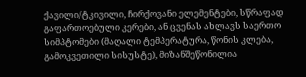ქავილი/ტკივილი, ჩირქოვანი ელემენტები, სწრაფად გაფართოებული კერები, ან ცვენას ახლავს საერთო სიმპტომები (მაღალი ტემპერატურა, წონის კლება, გამოკვეთილი სისუსტე), მიზანშეწონილია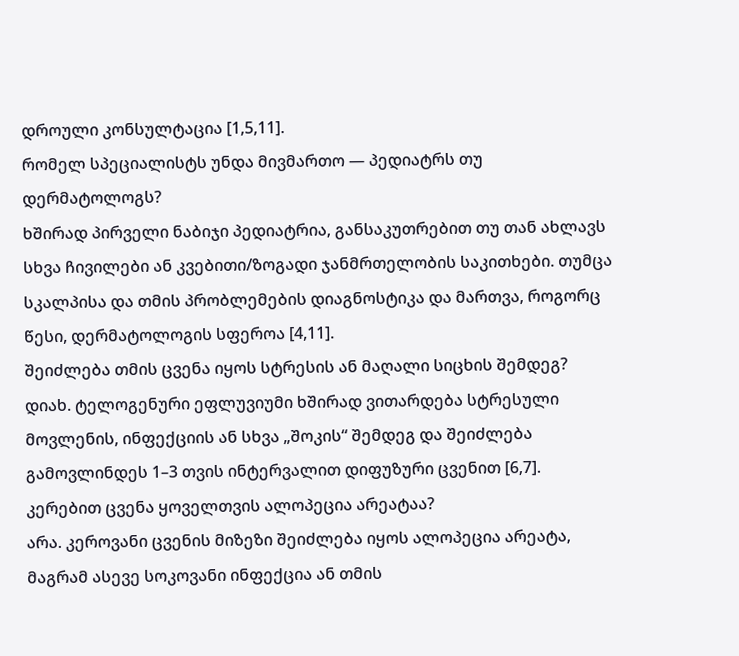დროული კონსულტაცია [1,5,11].
რომელ სპეციალისტს უნდა მივმართო — პედიატრს თუ დერმატოლოგს?
ხშირად პირველი ნაბიჯი პედიატრია, განსაკუთრებით თუ თან ახლავს სხვა ჩივილები ან კვებითი/ზოგადი ჯანმრთელობის საკითხები. თუმცა სკალპისა და თმის პრობლემების დიაგნოსტიკა და მართვა, როგორც წესი, დერმატოლოგის სფეროა [4,11].
შეიძლება თმის ცვენა იყოს სტრესის ან მაღალი სიცხის შემდეგ?
დიახ. ტელოგენური ეფლუვიუმი ხშირად ვითარდება სტრესული მოვლენის, ინფექციის ან სხვა „შოკის“ შემდეგ და შეიძლება გამოვლინდეს 1–3 თვის ინტერვალით დიფუზური ცვენით [6,7].
კერებით ცვენა ყოველთვის ალოპეცია არეატაა?
არა. კეროვანი ცვენის მიზეზი შეიძლება იყოს ალოპეცია არეატა, მაგრამ ასევე სოკოვანი ინფექცია ან თმის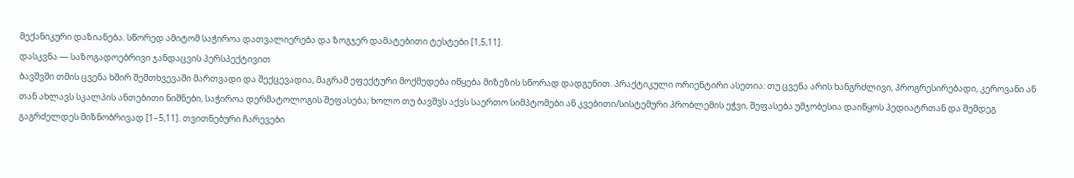მექანიკური დაზიანება. სწორედ ამიტომ საჭიროა დათვალიერება და ზოგჯერ დამატებითი ტესტები [1,5,11].
დასკვნა — საზოგადოებრივი ჯანდაცვის პერსპექტივით
ბავშვში თმის ცვენა ხშირ შემთხვევაში მართვადი და შექცევადია, მაგრამ ეფექტური მოქმედება იწყება მიზეზის სწორად დადგენით. პრაქტიკული ორიენტირი ასეთია: თუ ცვენა არის ხანგრძლივი, პროგრესირებადი, კეროვანი ან თან ახლავს სკალპის ანთებითი ნიშნები, საჭიროა დერმატოლოგის შეფასება; ხოლო თუ ბავშვს აქვს საერთო სიმპტომები ან კვებითი/სისტემური პრობლემის ეჭვი, შეფასება უმჯობესია დაიწყოს პედიატრთან და შემდეგ გაგრძელდეს მიზნობრივად [1–5,11]. თვითნებური ჩარევები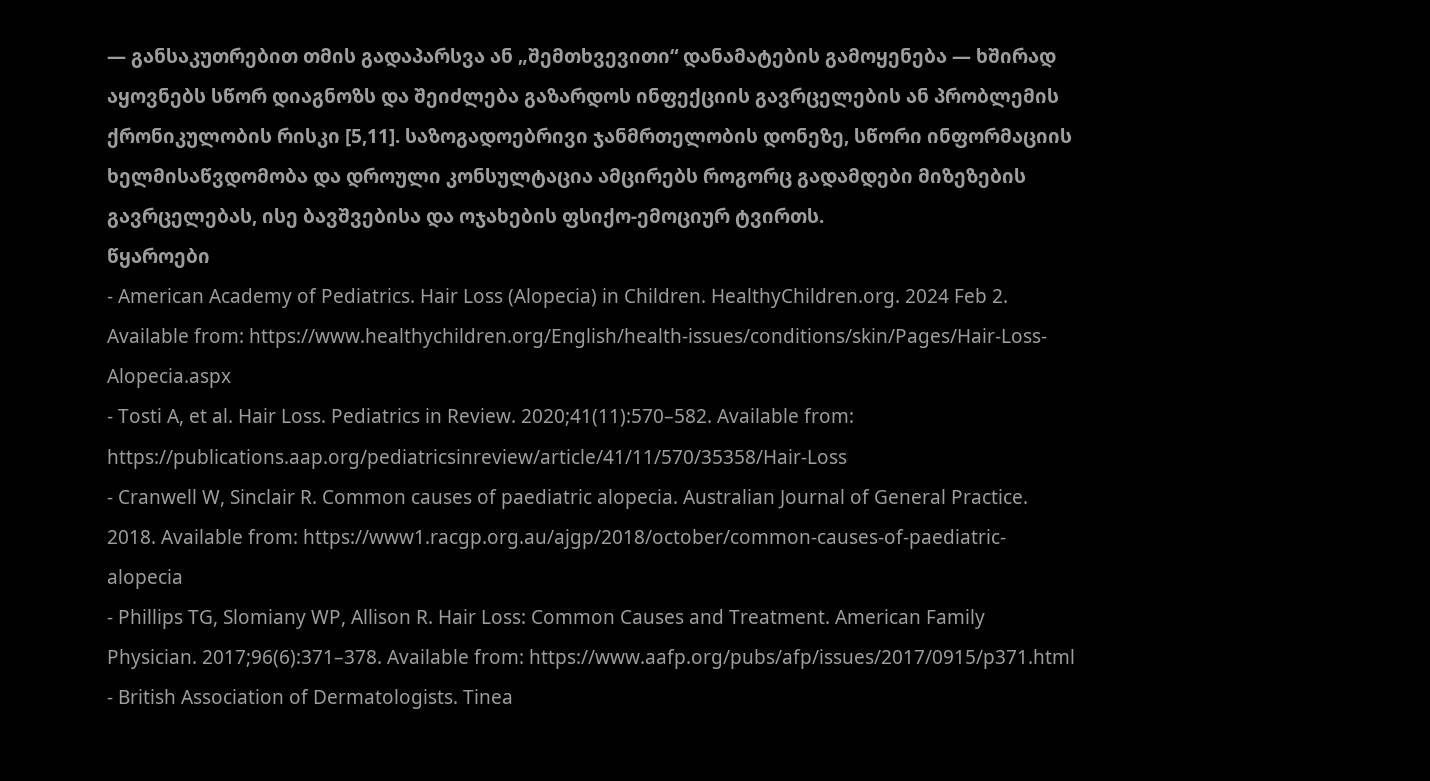— განსაკუთრებით თმის გადაპარსვა ან „შემთხვევითი“ დანამატების გამოყენება — ხშირად აყოვნებს სწორ დიაგნოზს და შეიძლება გაზარდოს ინფექციის გავრცელების ან პრობლემის ქრონიკულობის რისკი [5,11]. საზოგადოებრივი ჯანმრთელობის დონეზე, სწორი ინფორმაციის ხელმისაწვდომობა და დროული კონსულტაცია ამცირებს როგორც გადამდები მიზეზების გავრცელებას, ისე ბავშვებისა და ოჯახების ფსიქო-ემოციურ ტვირთს.
წყაროები
- American Academy of Pediatrics. Hair Loss (Alopecia) in Children. HealthyChildren.org. 2024 Feb 2. Available from: https://www.healthychildren.org/English/health-issues/conditions/skin/Pages/Hair-Loss-Alopecia.aspx
- Tosti A, et al. Hair Loss. Pediatrics in Review. 2020;41(11):570–582. Available from: https://publications.aap.org/pediatricsinreview/article/41/11/570/35358/Hair-Loss
- Cranwell W, Sinclair R. Common causes of paediatric alopecia. Australian Journal of General Practice. 2018. Available from: https://www1.racgp.org.au/ajgp/2018/october/common-causes-of-paediatric-alopecia
- Phillips TG, Slomiany WP, Allison R. Hair Loss: Common Causes and Treatment. American Family Physician. 2017;96(6):371–378. Available from: https://www.aafp.org/pubs/afp/issues/2017/0915/p371.html
- British Association of Dermatologists. Tinea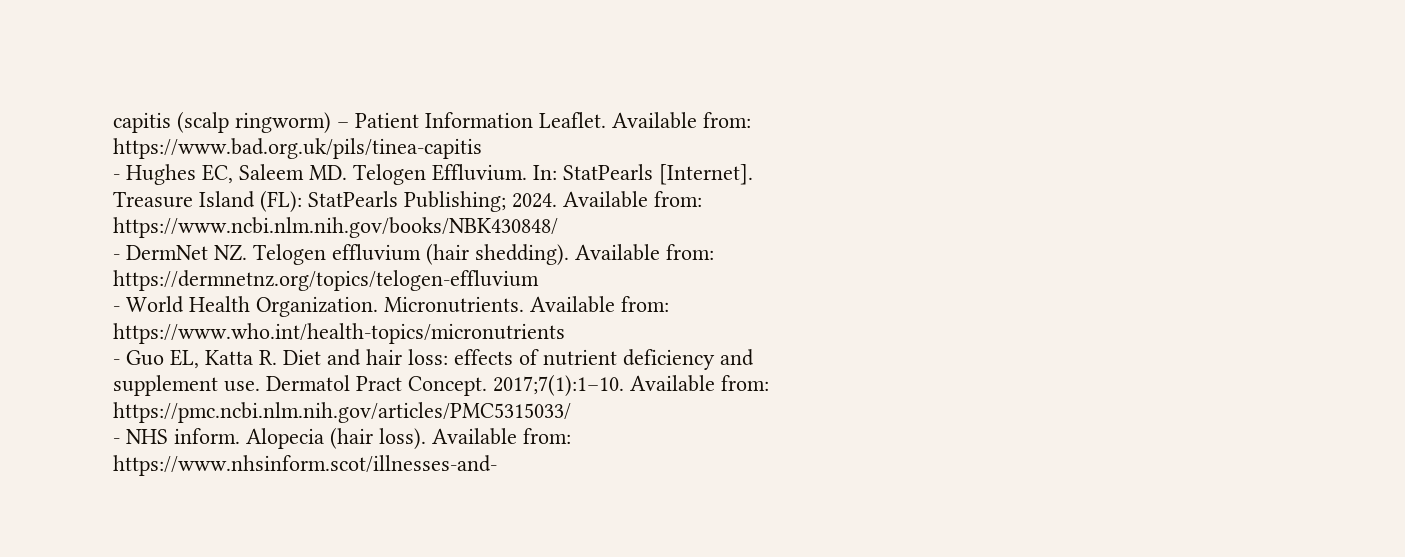capitis (scalp ringworm) – Patient Information Leaflet. Available from: https://www.bad.org.uk/pils/tinea-capitis
- Hughes EC, Saleem MD. Telogen Effluvium. In: StatPearls [Internet]. Treasure Island (FL): StatPearls Publishing; 2024. Available from: https://www.ncbi.nlm.nih.gov/books/NBK430848/
- DermNet NZ. Telogen effluvium (hair shedding). Available from: https://dermnetnz.org/topics/telogen-effluvium
- World Health Organization. Micronutrients. Available from: https://www.who.int/health-topics/micronutrients
- Guo EL, Katta R. Diet and hair loss: effects of nutrient deficiency and supplement use. Dermatol Pract Concept. 2017;7(1):1–10. Available from: https://pmc.ncbi.nlm.nih.gov/articles/PMC5315033/
- NHS inform. Alopecia (hair loss). Available from: https://www.nhsinform.scot/illnesses-and-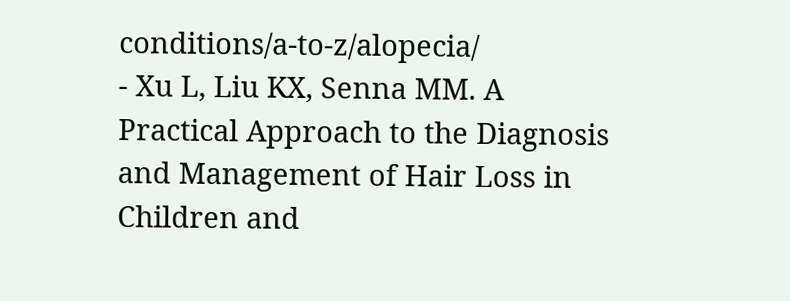conditions/a-to-z/alopecia/
- Xu L, Liu KX, Senna MM. A Practical Approach to the Diagnosis and Management of Hair Loss in Children and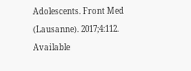Adolescents. Front Med (Lausanne). 2017;4:112. Available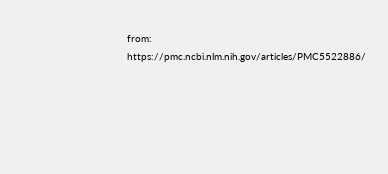from: https://pmc.ncbi.nlm.nih.gov/articles/PMC5522886/